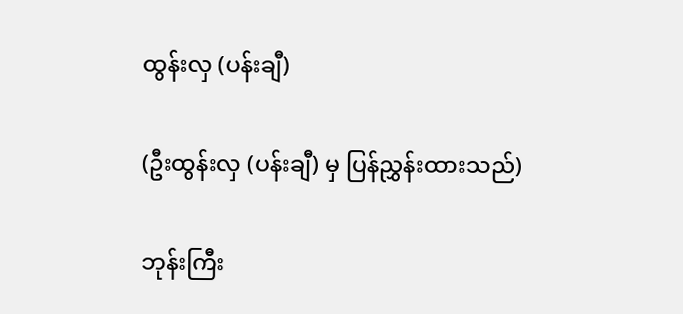ထွန်းလှ (ပန်းချီ)

(ဦးထွန်းလှ (ပန်းချီ) မှ ပြန်ညွှန်းထားသည်)

ဘုန်းကြီး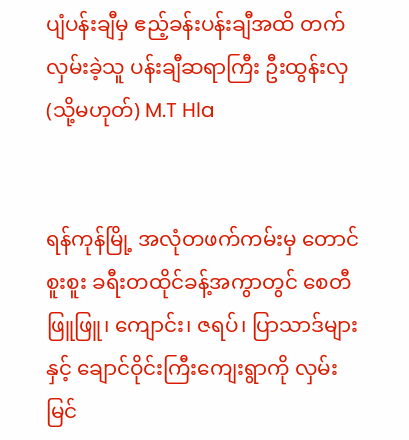ပျံပန်းချီမှ ဧည့်ခန်းပန်းချီအထိ တက်လှမ်းခဲ့သူ ပန်းချီဆရာကြီး ဦးထွန်းလှ(သို့မဟုတ်) M.T Hla


ရန်ကုန်မြို့ အလုံတဖက်ကမ်းမှ တောင်စူးစူး ခရီးတထိုင်ခန့်အကွာတွင် စေတီဖြူဖြူ၊ ကျောင်း၊ ဇရပ်၊ ပြာသာဒ်များနှင့် ချောင်ဝိုင်းကြီးကျေးရွာကို လှမ်းမြင်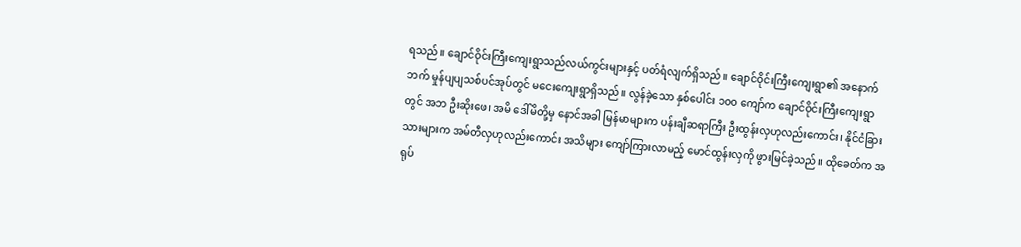ရသည်။ ချောင်ဝိုင်းကြီးကျေးရွာသည်လယ်ကွင်းများနှင့် ပတ်ရံလျက်ရှိသည်။ ချောင်ဝိုင်းကြီးကျေးရွာ၏ အနောက်ဘက် မှုန်ပျပျသစ်ပင်အုပ်တွင် မငေးကျေးရွာရှိသည်။ လွန်ခဲ့သော နှစ်ပေါင်း ၁၀၀ ကျော်က ချောင်ဝိုင်းကြီးကျေးရွာတွင် အဘ ဦးဆိုးဖေ၊ အမိ ဒေါ်မိတို့မှ နောင်အခါ မြန်မာများက ပန်းချီဆရာကြီး ဦးထွန်းလှဟုလည်းကောင်း၊ နိုင်ငံခြားသားများက အမ်တီလှဟုလည်းကောင်း အသိများ ကျော်ကြားလာမည့် မောင်ထွန်းလှကို ဖွားမြင်ခဲ့သည်။ ထိုခေတ်က အရုပ်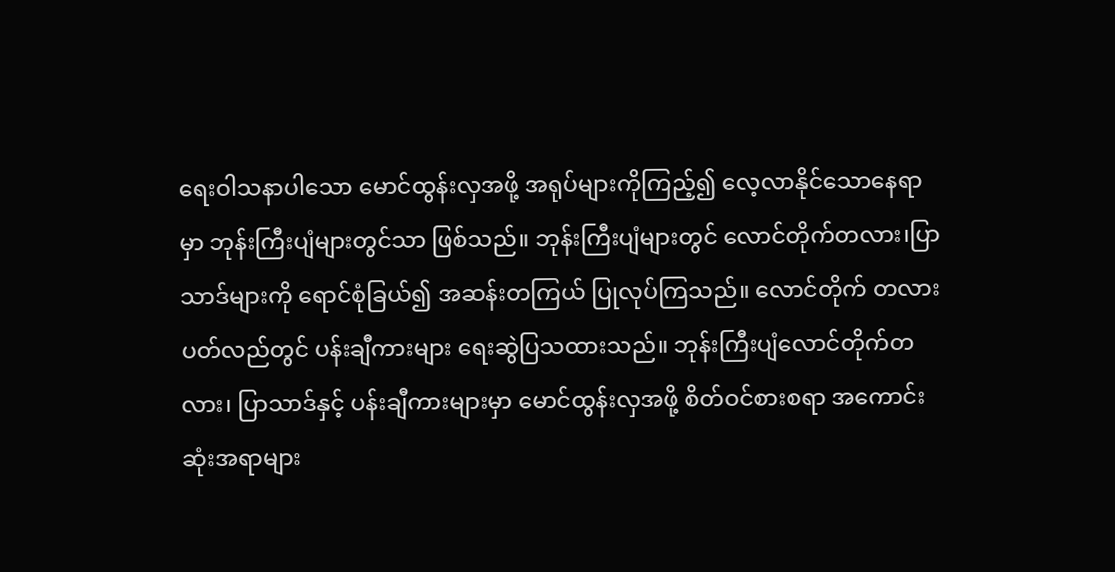ရေးဝါသနာပါသော မောင်ထွန်းလှအဖို့ အရုပ်များကိုကြည့်၍ လေ့လာနိုင်သောနေရာမှာ ဘုန်းကြီးပျံများတွင်သာ ဖြစ်သည်။ ဘုန်းကြီးပျံများတွင် လောင်တိုက်တလား၊ပြာသာဒ်များကို ရောင်စုံခြယ်၍ အဆန်းတကြယ် ပြုလုပ်ကြသည်။ လောင်တိုက် တလားပတ်လည်တွင် ပန်းချီကားများ ရေးဆွဲပြသထားသည်။ ဘုန်းကြီးပျံလောင်တိုက်တလား၊ ပြာသာဒ်နှင့် ပန်းချီကားများမှာ မောင်ထွန်းလှအဖို့ စိတ်ဝင်စားစရာ အကောင်းဆုံးအရာများ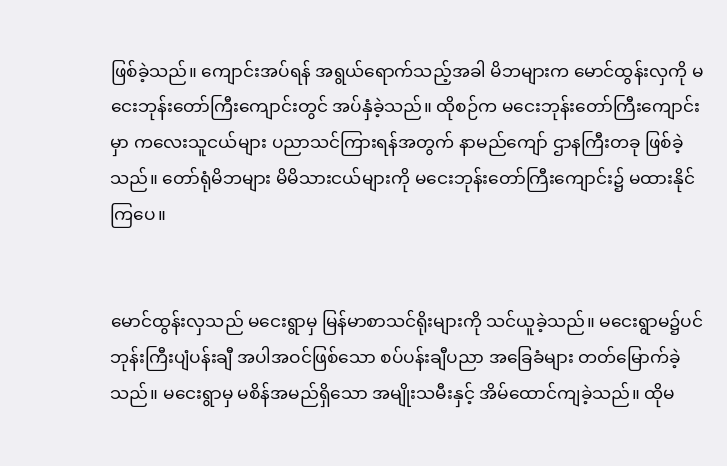ဖြစ်ခဲ့သည်။ ကျောင်းအပ်ရန် အရွယ်ရောက်သည့်အခါ မိဘများက မောင်ထွန်းလှကို မငေးဘုန်းတော်ကြီးကျောင်းတွင် အပ်နှံခဲ့သည်။ ထိုစဉ်က မငေးဘုန်းတော်ကြီးကျောင်းမှာ ကလေးသူငယ်များ ပညာသင်ကြားရန်အတွက် နာမည်ကျော် ဌာနကြီးတခု ဖြစ်ခဲ့သည်။ တော်ရုံမိဘများ မိမိသားငယ်များကို မငေးဘုန်းတော်ကြီးကျောင်း၌ မထားနိုင်ကြပေ။


မောင်ထွန်းလှသည် မငေးရွာမှ မြန်မာစာသင်ရိုးများကို သင်ယူခဲ့သည်။ မငေးရွာမ၌ပင် ဘုန်းကြီးပျံပန်းချီ အပါအဝင်ဖြစ်သော စပ်ပန်းချီပညာ အခြေခံများ တတ်မြောက်ခဲ့သည်။ မငေးရွာမှ မစိန်အမည်ရှိသော အမျိုးသမီးနှင့် အိမ်ထောင်ကျခဲ့သည်။ ထိုမ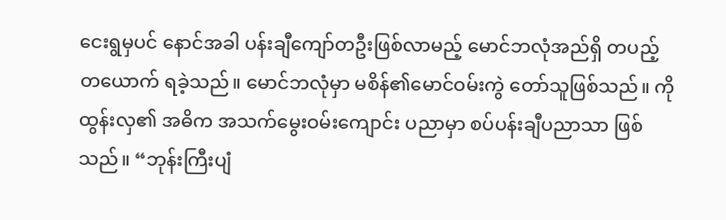ငေးရွမှပင် နောင်အခါ ပန်းချီ‌ကျော်တဦးဖြစ်လာမည့် မောင်ဘလုံအည်ရှိ တပည့်တယောက် ရခဲ့သည်။ မောင်ဘလုံမှာ မစိန်၏မောင်ဝမ်းကွဲ တော်သူဖြစ်သည်။ ကိုထွန်းလှ၏ အဓိက အသက်မွေးဝမ်း‌ကျောင်း ပညာမှာ စပ်ပန်းချီပညာသာ ဖြစ်သည်။ “ဘုန်းကြီးပျံ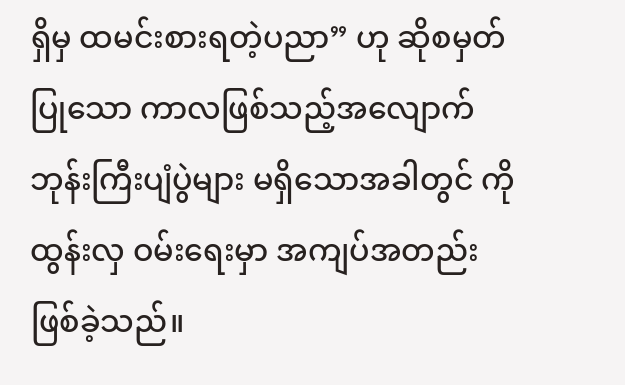ရှိမှ ထမင်းစားရတဲ့ပညာ” ဟု ဆိုစမှတ်ပြုသော ကာလဖြစ်သည့်အလျောက် ဘုန်းကြီးပျံပွဲများ မရှိသောအခါတွင် ကိုထွန်းလှ ဝမ်းရေးမှာ အကျပ်အတည်း ဖြစ်ခဲ့သည်။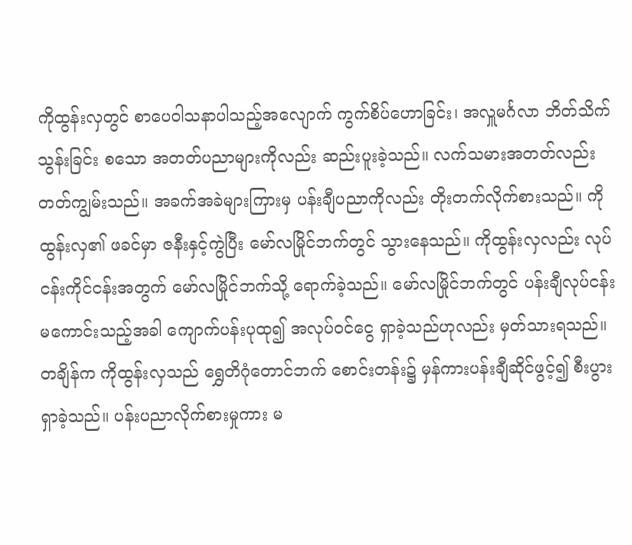ကိုထွန်းလှတွင် စာပေဝါသနာပါသည့်အလျောက် ကွက်စိပ်ဟောခြင်း၊ အလှူမင်္ဂလာ ဘိတ်သိက်သွန်းခြင်း စသော အတတ်ပညာများကိုလည်း ဆည်းပူးခဲ့သည်။ လက်သမားအတတ်လည်း တတ်ကျွမ်းသည်။ အခက်အခဲများကြားမှ ပန်းချီပညာကိုလည်း တိုးတက်လိုက်စားသည်။ ကိုထွန်းလှ၏ ဖခင်မှာ ဇနီးနှင့်ကွဲပြီး မော်လမြိုင်ဘက်တွင် သွားနေသည်။ ကိုထွန်းလှလည်း လုပ်ငန်းကိုင်ငန်းအတွက် မော်လမြိုင်ဘက်သို့ ရောက်ခဲ့သည်။ မော်လမြိုင်ဘက်တွင် ပန်းချီလုပ်ငန်း မကောင်းသည့်အခါ ကျောက်ပန်းပုထု၍ အလုပ်ဝင်ငွေ ရှာခဲ့သည်ဟုလည်း မှတ်သားရသည်။ တချိန်က ကိုထွန်းလှသည် ရွှေတိဂုံတောင်ဘက် စောင်းတန်း၌ မှန်ကားပန်းချီဆိုင်ဖွင့်၍ စီးပွားရှာခဲ့သည်။ ပန်းပညာလိုက်စားမှုကား မ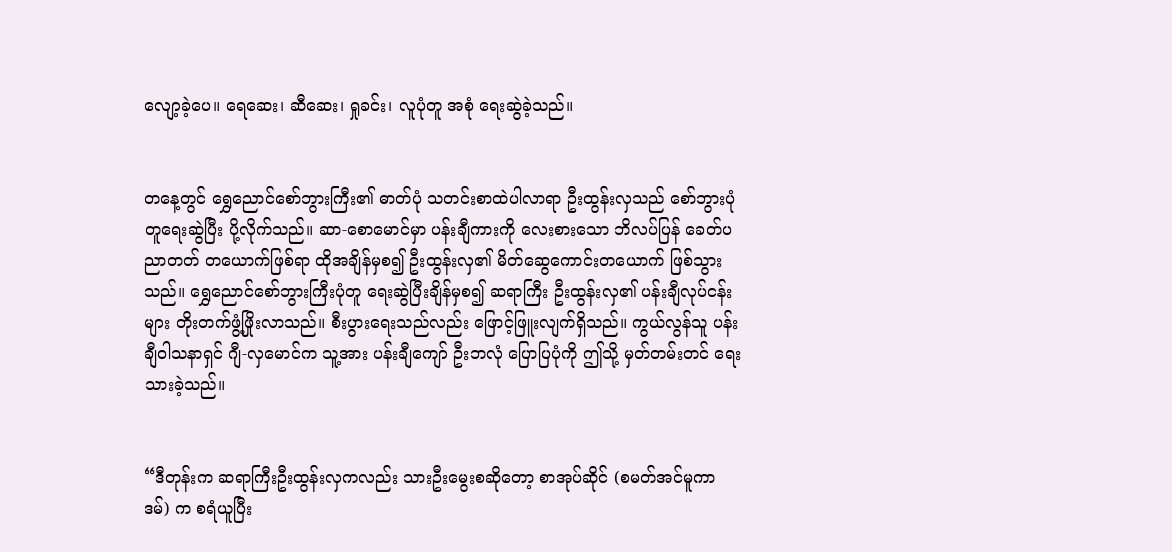လျော့ခဲ့ပေ။ ရေဆေး၊ ဆီဆေး၊ ရှုခင်း၊ လူပုံတူ အစုံ ရေးဆွဲခဲ့သည်။


တနေ့တွင် ရွှေညောင်စော်ဘွားကြီး၏ ဓာတ်ပုံ သတင်းစာထဲပါလာရာ ဦးထွန်းလှသည် စော်ဘွားပုံတူရေးဆွဲပြီး ပို့လိုက်သည်။ ဆာ-စောမောင်မှာ ပန်းချီကားကို လေးစားသော ဘိလပ်ပြန် ခေတ်ပညာတတ် တယောက်ဖြစ်ရာ ထိုအချိန်မှစ၍ ဦးထွန်းလှ၏ မိတ်ဆွေကောင်းတယောက် ဖြစ်သွားသည်။ ရွှေညောင်စော်ဘွားကြီးပုံတူ ရေးဆွဲပြီးချိန်မှစ၍ ဆရာကြီး ဦးထွန်းလှ၏ ပန်းချီလုပ်ငန်းများ တိုးတက်ဖွံ့ဖြိုးလာသည်။ စီးပွားရေးသည်လည်း ဖြောင့်ဖြူးလျက်ရှိသည်။ ကွယ်လွန်သူ ပန်းချီဝါသနာရှင် ဂျီ-လှမောင်က သူ့အား ပန်းချီကျော် ဦးဘလုံ ပြောပြပုံကို ဤသို့ မှတ်တမ်းတင် ရေးသားခဲ့သည်။


“ဒီတုန်းက ဆရာကြီးဦးထွန်းလှကလည်း သားဦးမွေးစဆိုတော့ စာအုပ်ဆိုင် (စမတ်အင်မူကာဒမ်) က စရံယူပြီး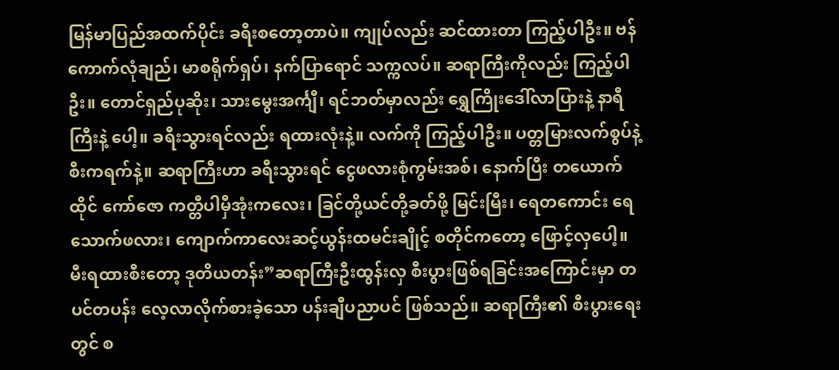မြန်မာပြည်အထက်ပိုင်း ခရီးစတော့တာပဲ။ ကျုပ်လည်း ဆင်ထားတာ ကြည့်ပါဦး။ ဗန်ကောက်လုံချည်၊ မာစရိုက်ရှပ်၊ နက်ပြာရောင် သက္ကလပ်။ ဆရာကြီးကိုလည်း ကြည့်ပါဦး။ တောင်ရှည်ပုဆိုး၊ သားမွေးအင်္ကျီ၊ ရင်ဘတ်မှာလည်း ရွှေကြိုးဒေါ်လာပြားနဲ့ နာရီကြီးနဲ့ ပေါ့။ ခရီးသွားရင်လည်း ရထားလုံးနဲ့။ လက်ကို ကြည့်ပါဦး။ ပတ္တမြားလက်စွပ်နဲ့ စီးကရက်နဲ့။ ဆရာကြီးဟာ ခရီးသွားရင် ငွေဖလားစုံကွမ်းအစ်၊ နောက်ပြီး တယောက်ထိုင် ကော်ဇော ကတ္တီပါမှီအုံးကလေး၊ ခြင်တို့ယင်တို့ခတ်ဖို့ မြင်းမြီး၊ ရေတကောင်း ရေသောက်ဖလား၊ ကျောက်ကာလေးဆင့်ယွန်းထမင်းချိုင့် စတိုင်ကတော့ ဖြောင့်လှပေါ့။ မီးရထားစီးတော့ ဒုတိယတန်း”ဆရာကြီးဦးထွန်းလှ စီးပွားဖြစ်ရခြင်းအကြောင်းမှာ တပင်တပန်း လေ့လာလိုက်စားခဲ့သော ပန်းချီပညာပင် ဖြစ်သည်။ ဆရာကြီး၏ စီးပွားရေးတွင် စ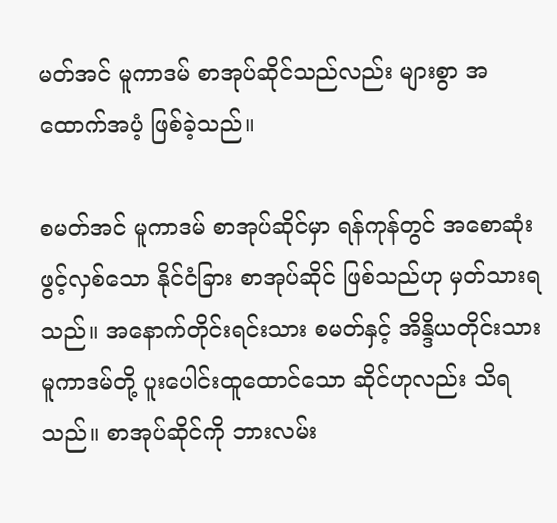မတ်အင် မူကာဒမ် စာအုပ်ဆိုင်သည်လည်း များစွာ အထောက်အပံ့ ဖြစ်ခဲ့သည်။

စမတ်အင် မူကာဒမ် စာအုပ်ဆိုင်မှာ ရန်ကုန်တွင် အစောဆုံးဖွင့်လှစ်သော နိုင်ငံခြား စာအုပ်ဆိုင် ဖြစ်သည်ဟု မှတ်သားရသည်။ အနောက်တိုင်းရင်းသား စမတ်နှင့် အိန္ဒိယတိုင်းသား မူကာဒမ်တို့ ပူးပေါင်းထူထောင်သော ဆိုင်ဟုလည်း သိရသည်။ စာအုပ်ဆိုင်ကို ဘားလမ်း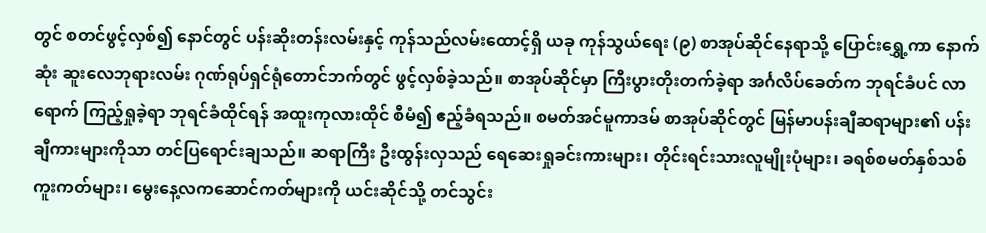တွင် စတင်ဖွင့်လှစ်၍ နောင်တွင် ပန်းဆိုးတန်းလမ်းနှင့် ကုန်သည်လမ်းထောင့်ရှိ ယခု ကုန်သွယ်ရေး (၉) စာအုပ်ဆိုင်နေရာသို့ ပြောင်းရွှေ့ကာ နောက်ဆုံး ဆူးလေဘုရားလမ်း ဂုဏ်ရုပ်ရှင်ရုံတောင်ဘက်တွင် ဖွင့်လှစ်ခဲ့သည်။ စာအုပ်ဆိုင်မှာ ကြီးပွားတိုးတက်ခဲ့ရာ အင်္ဂလိပ်ခေတ်က ဘုရင်ခံပင် လာရောက် ကြည့်ရှုခဲ့ရာ ဘုရင်ခံထိုင်ရန် အထူးကုလားထိုင် စီမံ၍ ဧည့်ခံရသည်။ စမတ်အင်မူကာဒမ် စာအုပ်ဆိုင်တွင် မြန်မာပန်းချီဆရာများ၏ ပန်းချီကားများကိုသာ တင်ပြရောင်းချသည်။ ဆရာကြီး ဦးထွန်းလှသည် ရေဆေးရှုခင်းကားများ၊ တိုင်းရင်းသားလူမျိုးပုံများ၊ ခရစ်စမတ်နှစ်သစ်ကူးကတ်များ၊ မွေးနေ့လကဆောင်ကတ်များကို ယင်းဆိုင်သို့ တင်သွင်း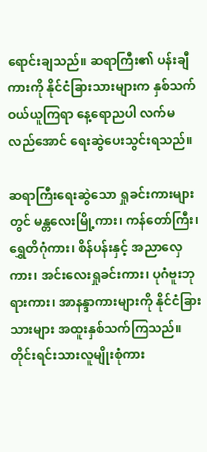ရောင်းချသည်။ ဆရာကြီး၏ ပန်းချီကားကို နိုင်ငံခြားသားများက နှစ်သက်ဝယ်ယူကြရာ နေ့ရောညပါ လက်မလည်အောင် ရေးဆွဲပေးသွင်းရသည်။

ဆရာကြီးရေးဆွဲသော ရှုခင်းကားများတွင် မန္တလေးမြို့ကား၊ ကန်တော်ကြီး၊ ရွှေတိဂုံကား၊ စိန်ပန်းနှင့် အညာလှေကား၊ အင်းလေးရှုခင်းကား၊ ပုဂံဗူးဘုရားကား၊ အာနန္ဒာကားများကို နိုင်ငံခြားသားများ အထူးနှစ်သက်ကြသည်။ တိုင်းရင်းသားလူမျိုးစုံကား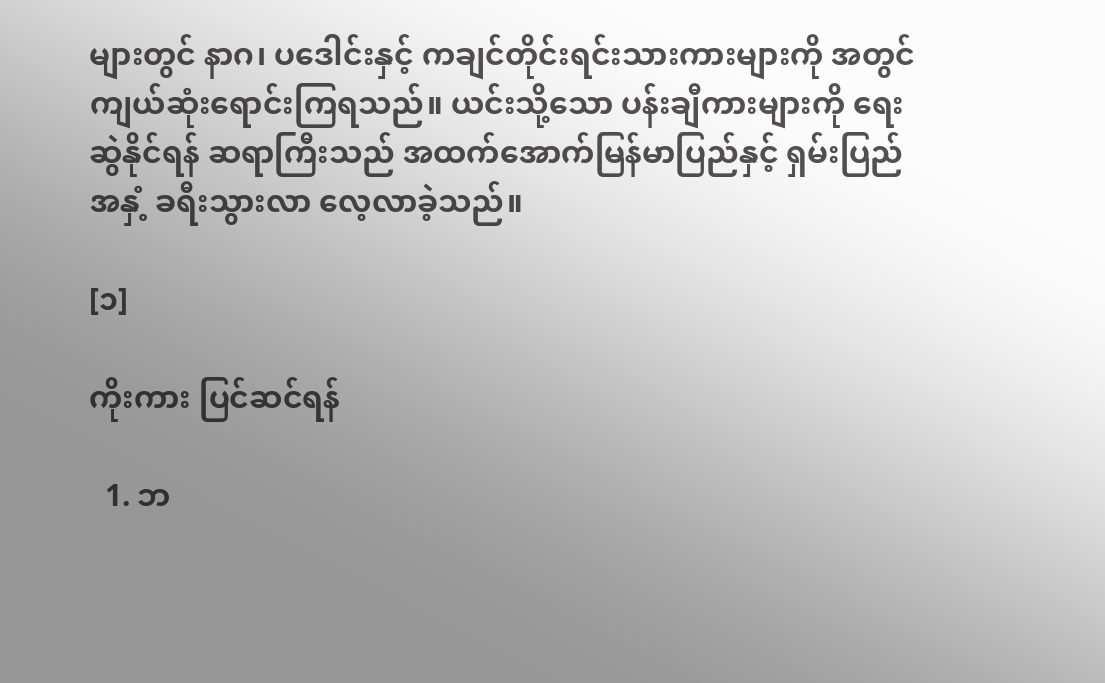များတွင် နာဂ၊ ပဒေါင်းနှင့် ကချင်တိုင်းရင်းသားကားများကို အတွင်ကျယ်ဆုံးရောင်းကြရသည်။ ယင်းသို့သော ပန်းချီကားများကို ရေးဆွဲနိုင်ရန် ဆရာကြီးသည် အထက်အောက်မြန်မာပြည်နှင့် ရှမ်းပြည်အနှံ့ ခရီးသွားလာ လေ့လာခဲ့သည်။

[၁]

ကိုးကား ပြင်ဆင်ရန်

  1. ဘ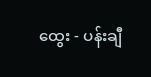ထွေး - ပန်းချီ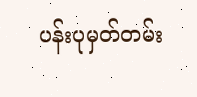ပန်းပုမှတ်တမ်း